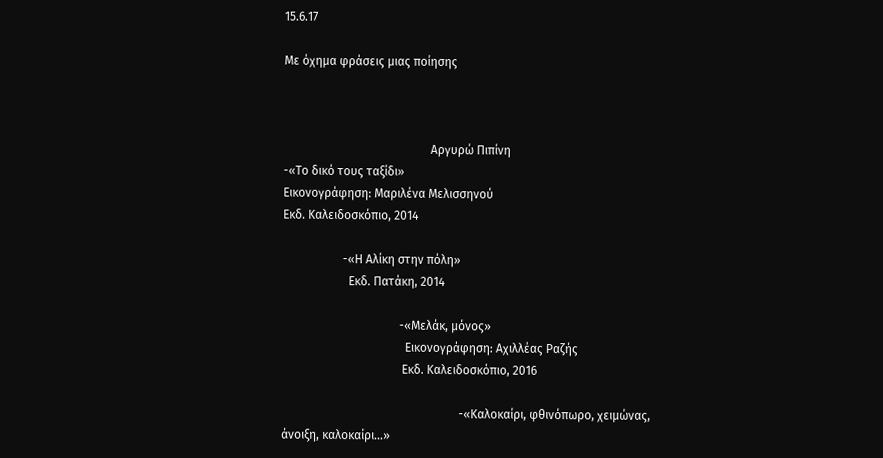15.6.17

Με όχημα φράσεις μιας ποίησης



                                                 Αργυρώ Πιπίνη
-«Το δικό τους ταξίδι»
Εικονογράφηση: Μαριλένα Μελισσηνού
Εκδ. Καλειδοσκόπιο, 2014

                    -«Η Αλίκη στην πόλη»
                      Εκδ. Πατάκη, 2014

                                       -«Μελάκ, μόνος»
                                         Εικονογράφηση: Αχιλλέας Ραζής
                                        Εκδ. Καλειδοσκόπιο, 2016

                                                           -«Καλοκαίρι, φθινόπωρο, χειμώνας, άνοιξη, καλοκαίρι…»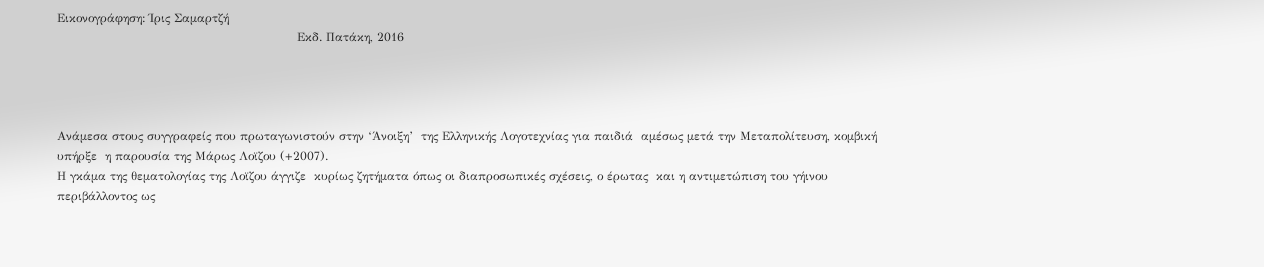Εικονογράφηση: Ίρις Σαμαρτζή
                                                            Εκδ. Πατάκη, 2016




Ανάμεσα στους συγγραφείς που πρωταγωνιστούν στην ‘Άνοιξη’  της Ελληνικής Λογοτεχνίας για παιδιά  αμέσως μετά την Μεταπολίτευση, κομβική υπήρξε  η παρουσία της Μάρως Λοϊζου (+2007).
Η γκάμα της θεματολογίας της Λοϊζου άγγιζε  κυρίως ζητήματα όπως οι διαπροσωπικές σχέσεις, ο έρωτας  και η αντιμετώπιση του γήινου περιβάλλοντος ως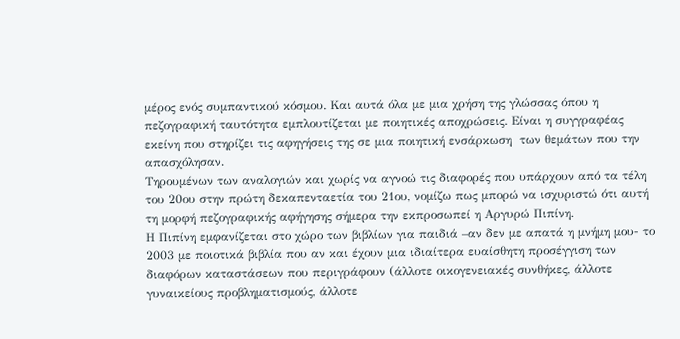μέρος ενός συμπαντικού κόσμου. Και αυτά όλα με μια χρήση της γλώσσας όπου η πεζογραφική ταυτότητα εμπλουτίζεται με ποιητικές αποχρώσεις. Είναι η συγγραφέας εκείνη που στηρίζει τις αφηγήσεις της σε μια ποιητική ενσάρκωση  των θεμάτων που την απασχόλησαν.
Τηρουμένων των αναλογιών και χωρίς να αγνοώ τις διαφορές που υπάρχουν από τα τέλη του 20ου στην πρώτη δεκαπενταετία του 21ου, νομίζω πως μπορώ να ισχυριστώ ότι αυτή τη μορφή πεζογραφικής αφήγησης σήμερα την εκπροσωπεί η Αργυρώ Πιπίνη.
Η Πιπίνη εμφανίζεται στο χώρο των βιβλίων για παιδιά –αν δεν με απατά η μνήμη μου- το  2003 με ποιοτικά βιβλία που αν και έχουν μια ιδιαίτερα ευαίσθητη προσέγγιση των διαφόρων καταστάσεων που περιγράφουν (άλλοτε οικογενειακές συνθήκες, άλλοτε γυναικείους προβληματισμούς, άλλοτε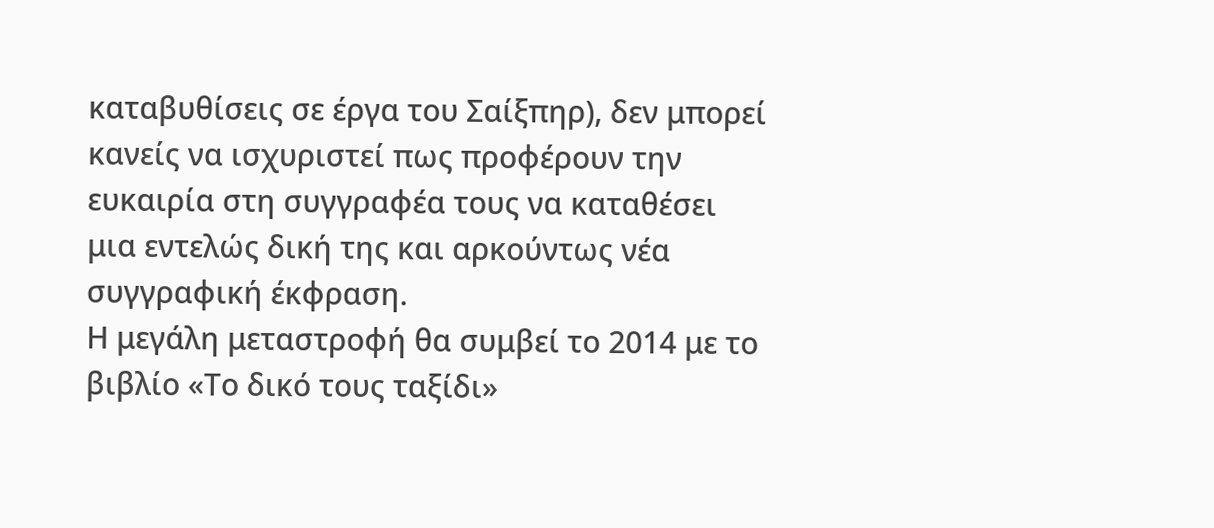καταβυθίσεις σε έργα του Σαίξπηρ), δεν μπορεί κανείς να ισχυριστεί πως προφέρουν την ευκαιρία στη συγγραφέα τους να καταθέσει μια εντελώς δική της και αρκούντως νέα συγγραφική έκφραση.
Η μεγάλη μεταστροφή θα συμβεί το 2014 με το βιβλίο «Το δικό τους ταξίδι»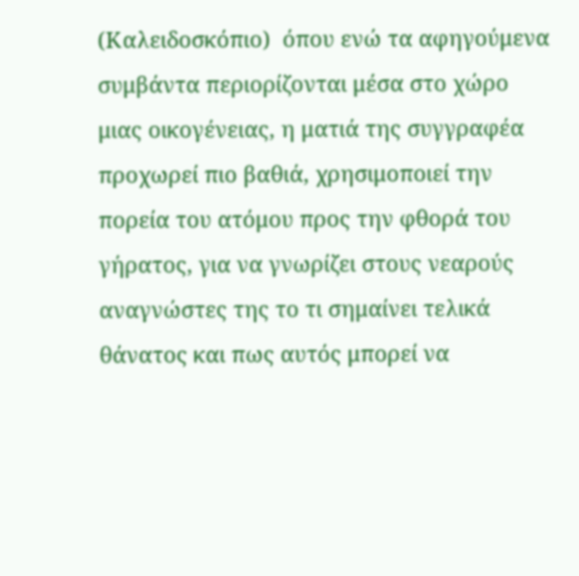(Καλειδοσκόπιο)  όπου ενώ τα αφηγούμενα συμβάντα περιορίζονται μέσα στο χώρο μιας οικογένειας, η ματιά της συγγραφέα προχωρεί πιο βαθιά, χρησιμοποιεί την πορεία του ατόμου προς την φθορά του γήρατος, για να γνωρίζει στους νεαρούς αναγνώστες της το τι σημαίνει τελικά  θάνατος και πως αυτός μπορεί να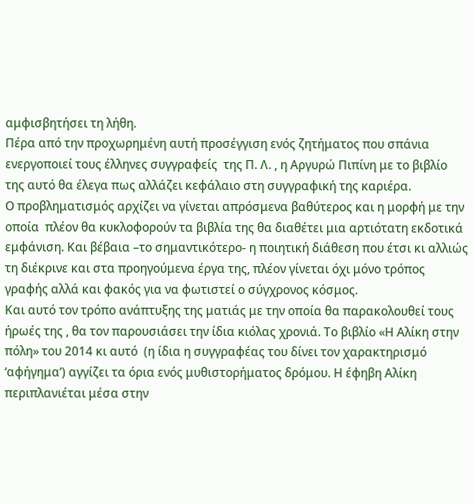αμφισβητήσει τη λήθη.
Πέρα από την προχωρημένη αυτή προσέγγιση ενός ζητήματος που σπάνια ενεργοποιεί τους έλληνες συγγραφείς  της Π. Λ. , η Αργυρώ Πιπίνη με το βιβλίο της αυτό θα έλεγα πως αλλάζει κεφάλαιο στη συγγραφική της καριέρα.
Ο προβληματισμός αρχίζει να γίνεται απρόσμενα βαθύτερος και η μορφή με την οποία  πλέον θα κυκλοφορούν τα βιβλία της θα διαθέτει μια αρτιότατη εκδοτικά εμφάνιση. Και βέβαια –το σημαντικότερο- η ποιητική διάθεση που έτσι κι αλλιώς τη διέκρινε και στα προηγούμενα έργα της, πλέον γίνεται όχι μόνο τρόπος γραφής αλλά και φακός για να φωτιστεί ο σύγχρονος κόσμος.
Και αυτό τον τρόπο ανάπτυξης της ματιάς με την οποία θα παρακολουθεί τους  ήρωές της , θα τον παρουσιάσει την ίδια κιόλας χρονιά. Το βιβλίο «Η Αλίκη στην πόλη» του 2014 κι αυτό  (η ίδια η συγγραφέας του δίνει τον χαρακτηρισμό ‘αφήγημα’) αγγίζει τα όρια ενός μυθιστορήματος δρόμου. Η έφηβη Αλίκη περιπλανιέται μέσα στην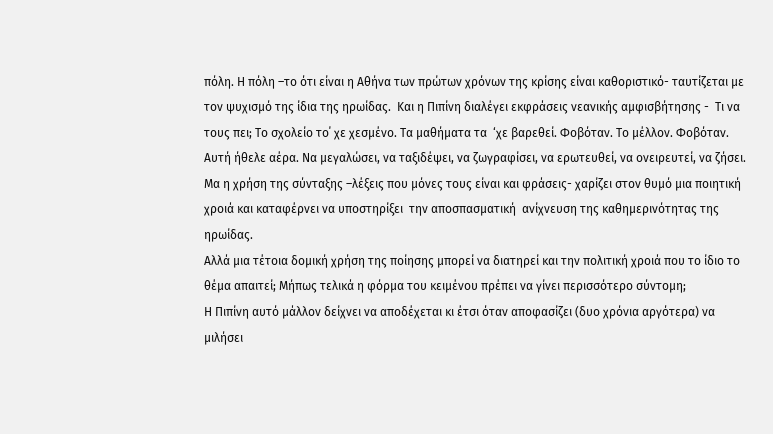πόλη. Η πόλη –το ότι είναι η Αθήνα των πρώτων χρόνων της κρίσης είναι καθοριστικό- ταυτίζεται με τον ψυχισμό της ίδια της ηρωίδας.  Και η Πιπίνη διαλέγει εκφράσεις νεανικής αμφισβήτησης -  Τι να τους πει; Το σχολείο το΄ χε χεσμένο. Τα μαθήματα τα  ‘χε βαρεθεί. Φοβόταν. Το μέλλον. Φοβόταν. Αυτή ήθελε αέρα. Να μεγαλώσει, να ταξιδέψει, να ζωγραφίσει, να ερωτευθεί, να ονειρευτεί, να ζήσει.
Μα η χρήση της σύνταξης –λέξεις που μόνες τους είναι και φράσεις- χαρίζει στον θυμό μια ποιητική χροιά και καταφέρνει να υποστηρίξει  την αποσπασματική  ανίχνευση της καθημερινότητας της ηρωίδας.
Αλλά μια τέτοια δομική χρήση της ποίησης μπορεί να διατηρεί και την πολιτική χροιά που το ίδιο το θέμα απαιτεί; Μήπως τελικά η φόρμα του κειμένου πρέπει να γίνει περισσότερο σύντομη;
Η Πιπίνη αυτό μάλλον δείχνει να αποδέχεται κι έτσι όταν αποφασίζει (δυο χρόνια αργότερα) να μιλήσει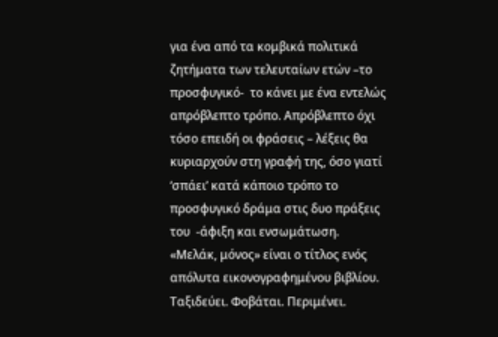για ένα από τα κομβικά πολιτικά ζητήματα των τελευταίων ετών –το προσφυγικό-  το κάνει με ένα εντελώς απρόβλεπτο τρόπο. Απρόβλεπτο όχι τόσο επειδή οι φράσεις – λέξεις θα κυριαρχούν στη γραφή της, όσο γιατί ‘σπάει’ κατά κάποιο τρόπο το προσφυγικό δράμα στις δυο πράξεις του  -άφιξη και ενσωμάτωση.
«Μελάκ, μόνος» είναι ο τίτλος ενός απόλυτα εικονογραφημένου βιβλίου.
Ταξιδεύει. Φοβάται. Περιμένει.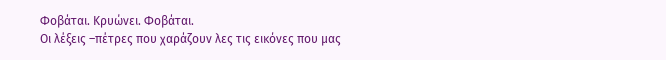Φοβάται. Κρυώνει. Φοβάται.
Οι λέξεις –πέτρες που χαράζουν λες τις εικόνες που μας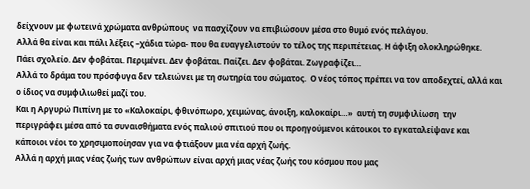δείχνουν με φωτεινά χρώματα ανθρώπους  να πασχίζουν να επιβιώσουν μέσα στο θυμό ενός πελάγου.
Αλλά θα είναι και πάλι λέξεις –χάδια τώρα- που θα ευαγγελιστούν το τέλος της περιπέτειας. Η άφιξη ολοκληρώθηκε.
Πάει σχολείο. Δεν φοβάται. Περιμένει. Δεν φοβάται. Παίζει. Δεν φοβάται. Ζωγραφίζει…
Αλλά το δράμα του πρόσφυγα δεν τελειώνει με τη σωτηρία του σώματος.  Ο νέος τόπος πρέπει να τον αποδεχτεί, αλλά και ο ίδιος να συμφιλιωθεί μαζί του.
Και η Αργυρώ Πιπίνη με το «Καλοκαίρι, φθινόπωρο, χειμώνας, άνοιξη, καλοκαίρι…»  αυτή τη συμφιλίωση  την περιγράφει μέσα από τα συναισθήματα ενός παλιού σπιτιού που οι προηγούμενοι κάτοικοι το εγκαταλείψανε και κάποιοι νέοι το χρησιμοποίησαν για να φτιάξουν μια νέα αρχή ζωής.
Αλλά η αρχή μιας νέας ζωής των ανθρώπων είναι αρχή μιας νέας ζωής του κόσμου που μας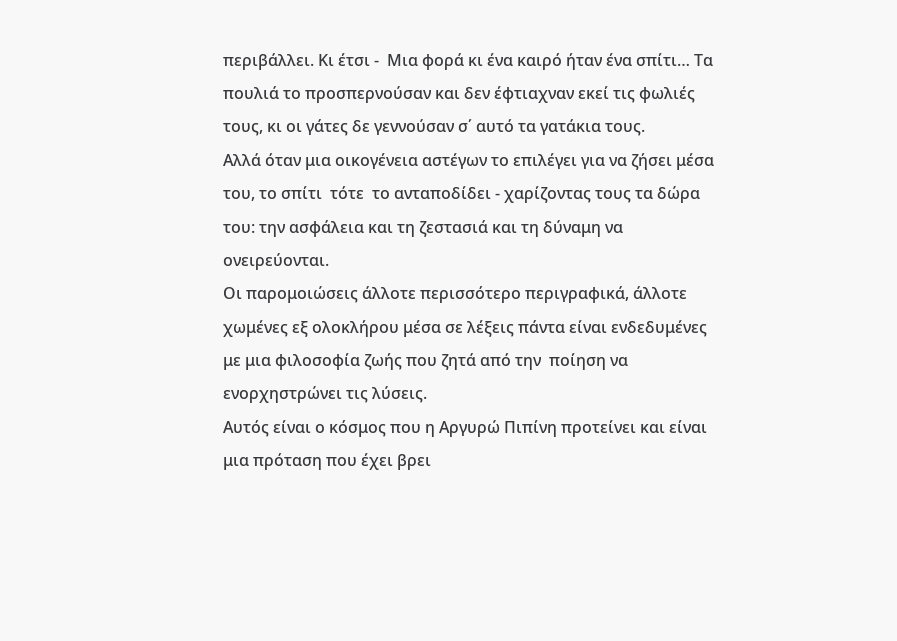περιβάλλει. Κι έτσι -  Μια φορά κι ένα καιρό ήταν ένα σπίτι… Τα πουλιά το προσπερνούσαν και δεν έφτιαχναν εκεί τις φωλιές τους, κι οι γάτες δε γεννούσαν σ΄ αυτό τα γατάκια τους.
Αλλά όταν μια οικογένεια αστέγων το επιλέγει για να ζήσει μέσα του, το σπίτι  τότε  το ανταποδίδει - χαρίζοντας τους τα δώρα του: την ασφάλεια και τη ζεστασιά και τη δύναμη να ονειρεύονται.
Οι παρομοιώσεις άλλοτε περισσότερο περιγραφικά, άλλοτε χωμένες εξ ολοκλήρου μέσα σε λέξεις πάντα είναι ενδεδυμένες με μια φιλοσοφία ζωής που ζητά από την  ποίηση να ενορχηστρώνει τις λύσεις.
Αυτός είναι ο κόσμος που η Αργυρώ Πιπίνη προτείνει και είναι μια πρόταση που έχει βρει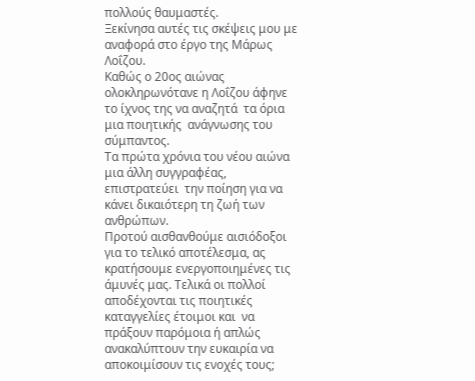πολλούς θαυμαστές.
Ξεκίνησα αυτές τις σκέψεις μου με αναφορά στο έργο της Μάρως Λοΐζου.
Καθώς ο 20ος αιώνας ολοκληρωνότανε η Λοΐζου άφηνε το ίχνος της να αναζητά  τα όρια μια ποιητικής  ανάγνωσης του σύμπαντος.
Τα πρώτα χρόνια του νέου αιώνα μια άλλη συγγραφέας, επιστρατεύει  την ποίηση για να κάνει δικαιότερη τη ζωή των ανθρώπων.
Προτού αισθανθούμε αισιόδοξοι για το τελικό αποτέλεσμα, ας κρατήσουμε ενεργοποιημένες τις  άμυνές μας. Τελικά οι πολλοί αποδέχονται τις ποιητικές καταγγελίες έτοιμοι και  να πράξουν παρόμοια ή απλώς ανακαλύπτουν την ευκαιρία να αποκοιμίσουν τις ενοχές τους;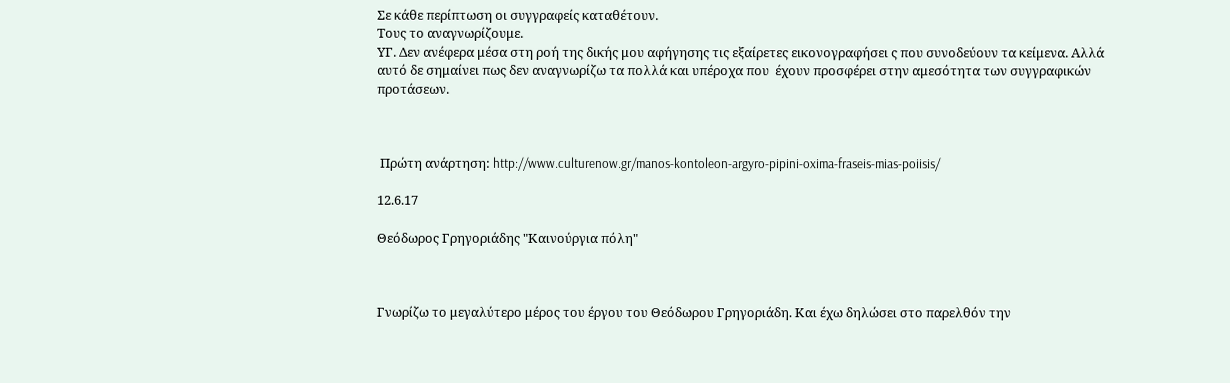Σε κάθε περίπτωση οι συγγραφείς καταθέτουν.
Τους το αναγνωρίζουμε.
ΥΓ. Δεν ανέφερα μέσα στη ροή της δικής μου αφήγησης τις εξαίρετες εικονογραφήσει ς που συνοδεύουν τα κείμενα. Αλλά αυτό δε σημαίνει πως δεν αναγνωρίζω τα πολλά και υπέροχα που  έχουν προσφέρει στην αμεσότητα των συγγραφικών προτάσεων.



 Πρώτη ανάρτηση: http://www.culturenow.gr/manos-kontoleon-argyro-pipini-oxima-fraseis-mias-poiisis/

12.6.17

Θεόδωρος Γρηγοριάδης "Καινούργια πόλη"



Γνωρίζω το μεγαλύτερο μέρος του έργου του Θεόδωρου Γρηγοριάδη. Και έχω δηλώσει στο παρελθόν την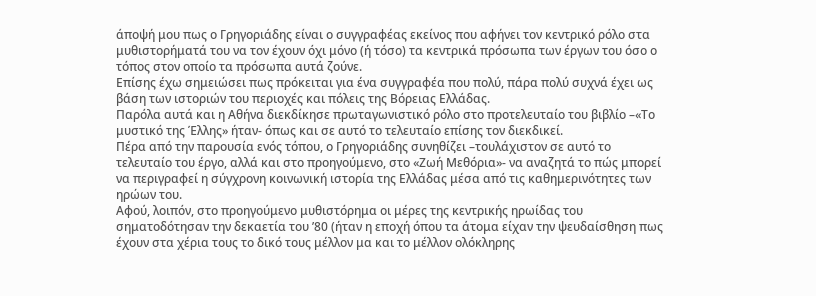άποψή μου πως ο Γρηγοριάδης είναι ο συγγραφέας εκείνος που αφήνει τον κεντρικό ρόλο στα μυθιστορήματά του να τον έχουν όχι μόνο (ή τόσο) τα κεντρικά πρόσωπα των έργων του όσο ο τόπος στον οποίο τα πρόσωπα αυτά ζούνε.
Επίσης έχω σημειώσει πως πρόκειται για ένα συγγραφέα που πολύ, πάρα πολύ συχνά έχει ως βάση των ιστοριών του περιοχές και πόλεις της Βόρειας Ελλάδας.
Παρόλα αυτά και η Αθήνα διεκδίκησε πρωταγωνιστικό ρόλο στο προτελευταίο του βιβλίο –«Το μυστικό της Έλλης» ήταν- όπως και σε αυτό το τελευταίο επίσης τον διεκδικεί.
Πέρα από την παρουσία ενός τόπου, ο Γρηγοριάδης συνηθίζει –τουλάχιστον σε αυτό το τελευταίο του έργο, αλλά και στο προηγούμενο, στο «Ζωή Μεθόρια»- να αναζητά το πώς μπορεί να περιγραφεί η σύγχρονη κοινωνική ιστορία της Ελλάδας μέσα από τις καθημερινότητες των ηρώων του.
Αφού, λοιπόν, στο προηγούμενο μυθιστόρημα οι μέρες της κεντρικής ηρωίδας του σηματοδότησαν την δεκαετία του ’80 (ήταν η εποχή όπου τα άτομα είχαν την ψευδαίσθηση πως έχουν στα χέρια τους το δικό τους μέλλον μα και το μέλλον ολόκληρης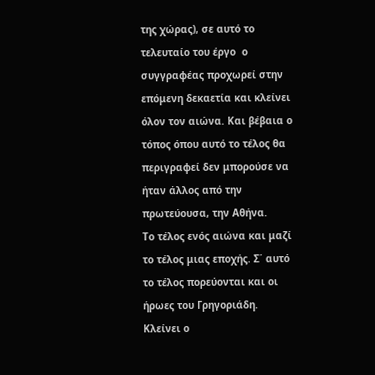της χώρας), σε αυτό το τελευταίο του έργο  ο συγγραφέας προχωρεί στην επόμενη δεκαετία και κλείνει όλον τον αιώνα. Και βέβαια ο τόπος όπου αυτό το τέλος θα περιγραφεί δεν μπορούσε να ήταν άλλος από την πρωτεύουσα, την Αθήνα.
Το τέλος ενός αιώνα και μαζί το τέλος μιας εποχής. Σ΄ αυτό το τέλος πορεύονται και οι ήρωες του Γρηγοριάδη.
Κλείνει ο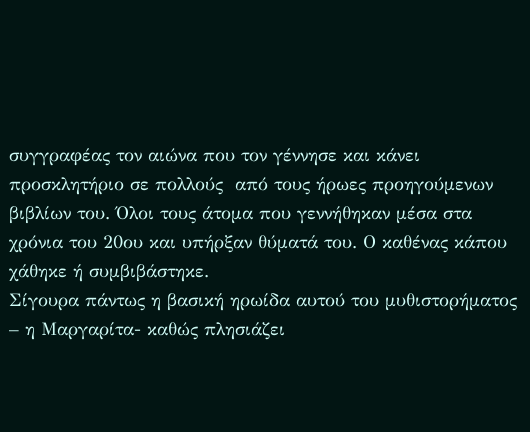συγγραφέας τον αιώνα που τον γέννησε και κάνει προσκλητήριο σε πολλούς  από τους ήρωες προηγούμενων βιβλίων του. Όλοι τους άτομα που γεννήθηκαν μέσα στα χρόνια του 20ου και υπήρξαν θύματά του. Ο καθένας κάπου χάθηκε ή συμβιβάστηκε.
Σίγουρα πάντως η βασική ηρωίδα αυτού του μυθιστορήματος – η Μαργαρίτα- καθώς πλησιάζει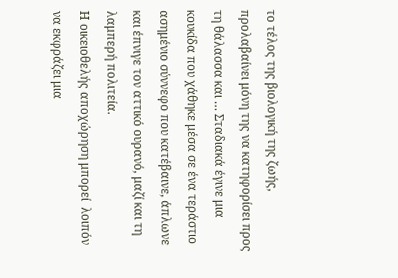το τέλος της βιολογική της ζωής, προλαβαίνει μόνη της να κατηφορίσει προς τη θάλασσα και … Σταδιακά έγινε μια κουκίδα που χάθηκε μέσα σε ένα τεράστιο ασημένιο σύννεφο που κατέβαινε, άπλωνε και έπνιγε τον αττικό ουρανό, μαζί και τη λαμπερή πολιτεία.
Η οικειοθελής αποχώρηση μπορεί  λοιπόν να εκφράζει μια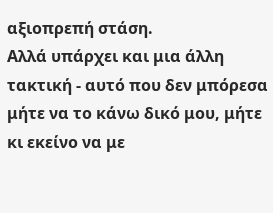αξιοπρεπή στάση.
Αλλά υπάρχει και μια άλλη τακτική - αυτό που δεν μπόρεσα μήτε να το κάνω δικό μου, μήτε κι εκείνο να με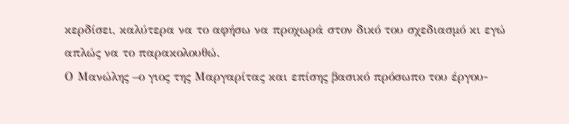κερδίσει, καλύτερα να το αφήσω να προχωρά στον δικό του σχεδιασμό κι εγώ απλώς να το παρακολουθώ.
Ο Μανώλης –ο γιος της Μαργαρίτας και επίσης βασικό πρόσωπο του έργου-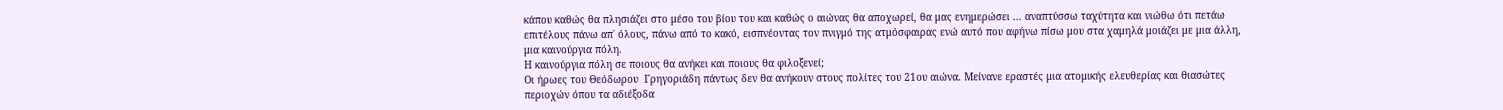κάπου καθώς θα πλησιάζει στο μέσο του βίου του και καθώς ο αιώνας θα αποχωρεί, θα μας ενημερώσει … αναπτύσσω ταχύτητα και νιώθω ότι πετάω επιτέλους πάνω απ΄ όλους, πάνω από το κακό, εισπνέοντας τον πνιγμό της ατμόσφαιρας ενώ αυτό που αφήνω πίσω μου στα χαμηλά μοιάζει με μια άλλη, μια καινούργια πόλη.
Η καινούργια πόλη σε ποιους θα ανήκει και ποιους θα φιλοξενεί;
Οι ήρωες του Θεόδωρου  Γρηγοριάδη πάντως δεν θα ανήκουν στους πολίτες του 21ου αιώνα. Μείνανε εραστές μια ατομικής ελευθερίας και θιασώτες περιοχών όπου τα αδιέξοδα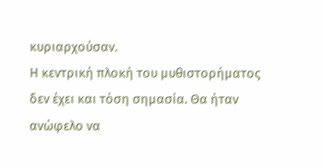κυριαρχούσαν.
Η κεντρική πλοκή του μυθιστορήματος  δεν έχει και τόση σημασία. Θα ήταν ανώφελο να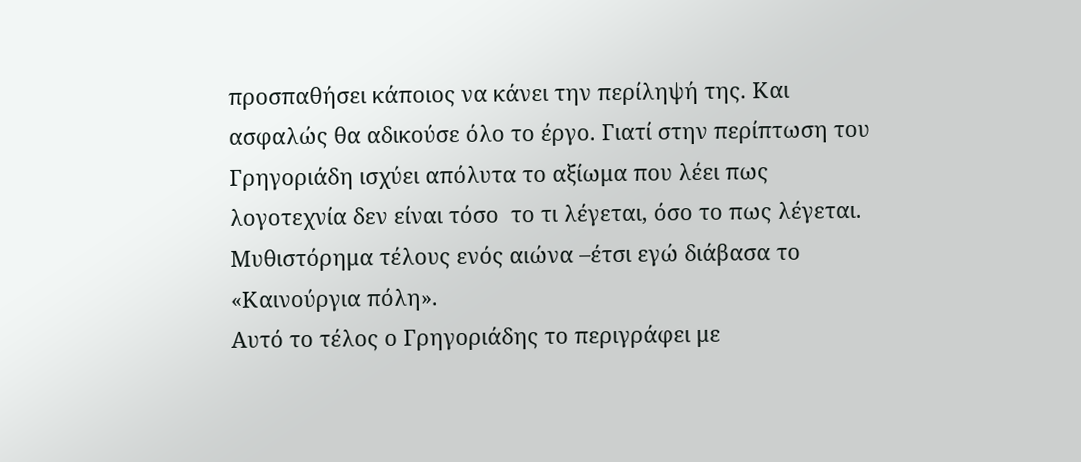προσπαθήσει κάποιος να κάνει την περίληψή της. Και ασφαλώς θα αδικούσε όλο το έργο. Γιατί στην περίπτωση του Γρηγοριάδη ισχύει απόλυτα το αξίωμα που λέει πως λογοτεχνία δεν είναι τόσο  το τι λέγεται, όσο το πως λέγεται.
Μυθιστόρημα τέλους ενός αιώνα –έτσι εγώ διάβασα το «Καινούργια πόλη».
Αυτό το τέλος ο Γρηγοριάδης το περιγράφει με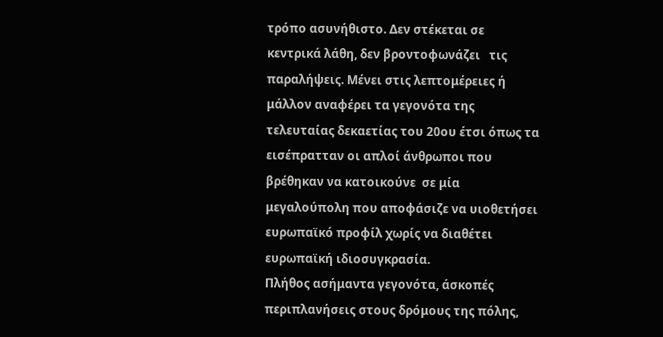τρόπο ασυνήθιστο. Δεν στέκεται σε κεντρικά λάθη, δεν βροντοφωνάζει   τις παραλήψεις. Μένει στις λεπτομέρειες ή μάλλον αναφέρει τα γεγονότα της τελευταίας δεκαετίας του 20ου έτσι όπως τα εισέπρατταν οι απλοί άνθρωποι που βρέθηκαν να κατοικούνε  σε μία μεγαλούπολη που αποφάσιζε να υιοθετήσει ευρωπαϊκό προφίλ χωρίς να διαθέτει ευρωπαϊκή ιδιοσυγκρασία.
Πλήθος ασήμαντα γεγονότα, άσκοπές περιπλανήσεις στους δρόμους της πόλης,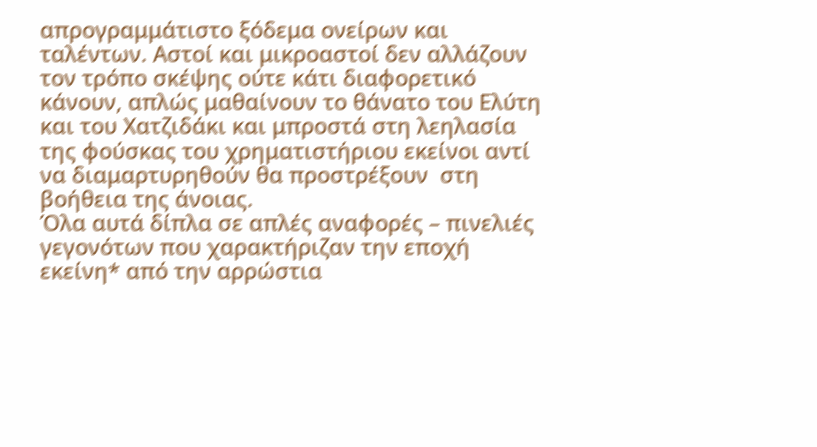απρογραμμάτιστο ξόδεμα ονείρων και ταλέντων. Αστοί και μικροαστοί δεν αλλάζουν τον τρόπο σκέψης ούτε κάτι διαφορετικό κάνουν, απλώς μαθαίνουν το θάνατο του Ελύτη και του Χατζιδάκι και μπροστά στη λεηλασία της φούσκας του χρηματιστήριου εκείνοι αντί να διαμαρτυρηθούν θα προστρέξουν  στη βοήθεια της άνοιας.
Όλα αυτά δίπλα σε απλές αναφορές – πινελιές γεγονότων που χαρακτήριζαν την εποχή εκείνη* από την αρρώστια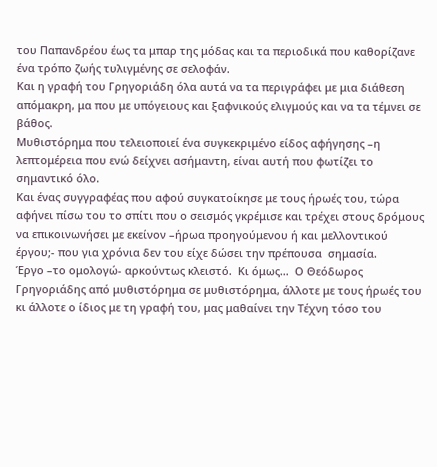του Παπανδρέου έως τα μπαρ της μόδας και τα περιοδικά που καθορίζανε ένα τρόπο ζωής τυλιγμένης σε σελοφάν.
Και η γραφή του Γρηγοριάδη όλα αυτά να τα περιγράφει με μια διάθεση  απόμακρη, μα που με υπόγειους και ξαφνικούς ελιγμούς και να τα τέμνει σε βάθος.
Μυθιστόρημα που τελειοποιεί ένα συγκεκριμένο είδος αφήγησης –η λεπτομέρεια που ενώ δείχνει ασήμαντη, είναι αυτή που φωτίζει το σημαντικό όλο.
Και ένας συγγραφέας που αφού συγκατοίκησε με τους ήρωές του, τώρα αφήνει πίσω του το σπίτι που ο σεισμός γκρέμισε και τρέχει στους δρόμους να επικοινωνήσει με εκείνον –ήρωα προηγούμενου ή και μελλοντικού έργου;- που για χρόνια δεν του είχε δώσει την πρέπουσα  σημασία.
Έργο –το ομολογώ- αρκούντως κλειστό.  Κι όμως…  Ο Θεόδωρος Γρηγοριάδης από μυθιστόρημα σε μυθιστόρημα, άλλοτε με τους ήρωές του κι άλλοτε ο ίδιος με τη γραφή του, μας μαθαίνει την Τέχνη τόσο του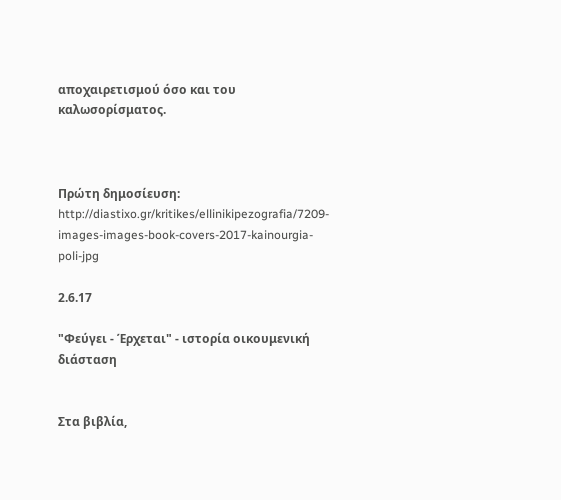αποχαιρετισμού όσο και του καλωσορίσματος.



Πρώτη δημοσίευση: http://diastixo.gr/kritikes/ellinikipezografia/7209-images-images-book-covers-2017-kainourgia-poli-jpg

2.6.17

"Φεύγει - Έρχεται" - ιστορία οικουμενική διάσταση


Στα βιβλία,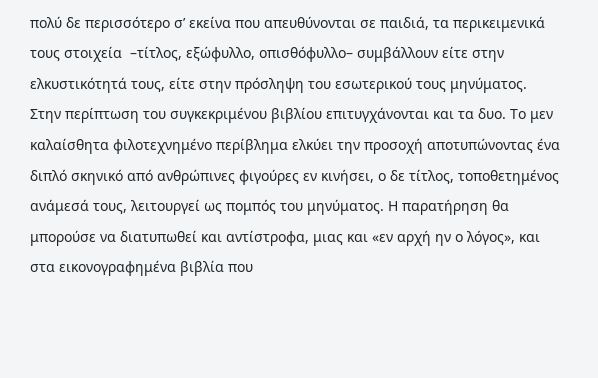πολύ δε περισσότερο σ’ εκείνα που απευθύνονται σε παιδιά, τα περικειμενικά τους στοιχεία  –τίτλος, εξώφυλλο, οπισθόφυλλο– συμβάλλουν είτε στην ελκυστικότητά τους, είτε στην πρόσληψη του εσωτερικού τους μηνύματος. Στην περίπτωση του συγκεκριμένου βιβλίου επιτυγχάνονται και τα δυο. Το μεν καλαίσθητα φιλοτεχνημένο περίβλημα ελκύει την προσοχή αποτυπώνοντας ένα διπλό σκηνικό από ανθρώπινες φιγούρες εν κινήσει, ο δε τίτλος, τοποθετημένος ανάμεσά τους, λειτουργεί ως πομπός του μηνύματος. Η παρατήρηση θα μπορούσε να διατυπωθεί και αντίστροφα, μιας και «εν αρχή ην ο λόγος», και στα εικονογραφημένα βιβλία που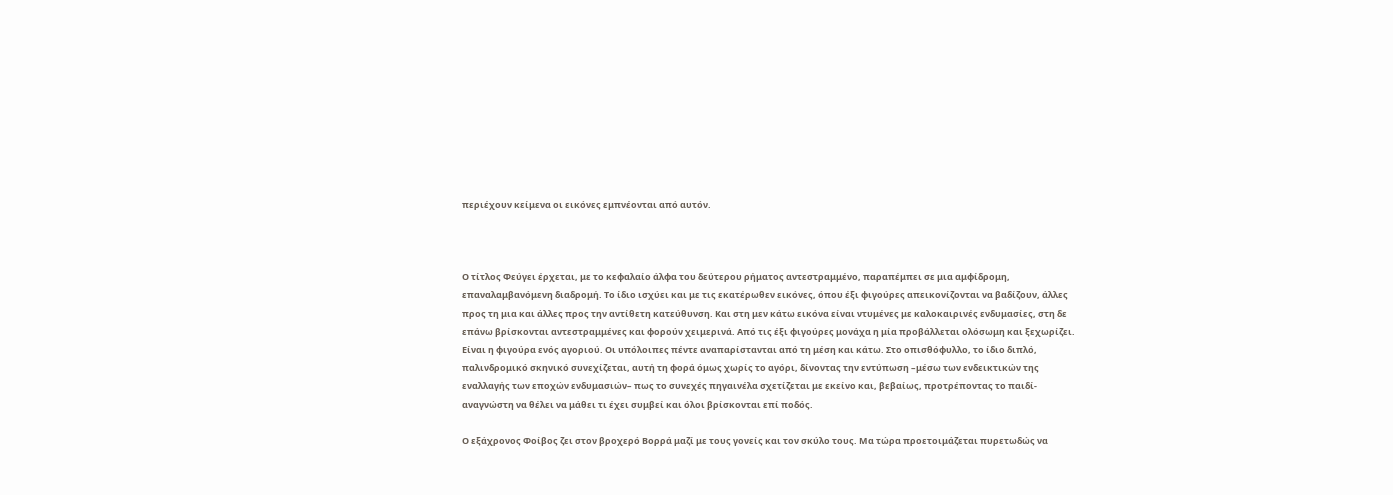περιέχουν κείμενα οι εικόνες εμπνέονται από αυτόν.



Ο τίτλος Φεύγει έρχεται, με το κεφαλαίο άλφα του δεύτερου ρήματος αντεστραμμένο, παραπέμπει σε μια αμφίδρομη, επαναλαμβανόμενη διαδρομή. Το ίδιο ισχύει και με τις εκατέρωθεν εικόνες, όπου έξι φιγούρες απεικονίζονται να βαδίζουν, άλλες προς τη μια και άλλες προς την αντίθετη κατεύθυνση. Και στη μεν κάτω εικόνα είναι ντυμένες με καλοκαιρινές ενδυμασίες, στη δε επάνω βρίσκονται αντεστραμμένες και φορούν χειμερινά. Από τις έξι φιγούρες μονάχα η μία προβάλλεται ολόσωμη και ξεχωρίζει. Είναι η φιγούρα ενός αγοριού. Οι υπόλοιπες πέντε αναπαρίστανται από τη μέση και κάτω. Στο οπισθόφυλλο, το ίδιο διπλό, παλινδρομικό σκηνικό συνεχίζεται, αυτή τη φορά όμως χωρίς το αγόρι, δίνοντας την εντύπωση –μέσω των ενδεικτικών της εναλλαγής των εποχών ενδυμασιών– πως το συνεχές πηγαινέλα σχετίζεται με εκείνο και, βεβαίως, προτρέποντας το παιδί-αναγνώστη να θέλει να μάθει τι έχει συμβεί και όλοι βρίσκονται επί ποδός.

Ο εξάχρονος Φοίβος ζει στον βροχερό Βορρά μαζί με τους γονείς και τον σκύλο τους. Μα τώρα προετοιμάζεται πυρετωδώς να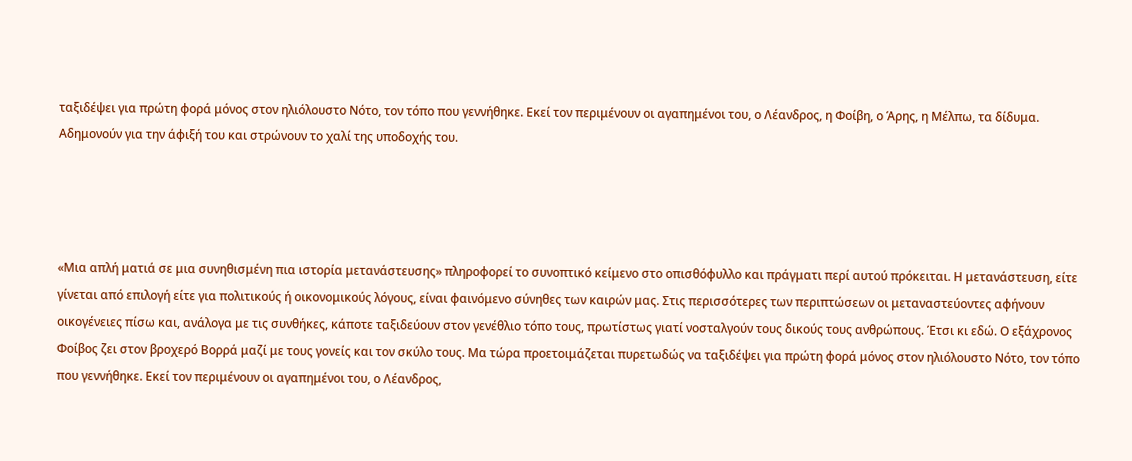ταξιδέψει για πρώτη φορά μόνος στον ηλιόλουστο Νότο, τον τόπο που γεννήθηκε. Εκεί τον περιμένουν οι αγαπημένοι του, ο Λέανδρος, η Φοίβη, ο Άρης, η Μέλπω, τα δίδυμα. Αδημονούν για την άφιξή του και στρώνουν το χαλί της υποδοχής του.




«Μια απλή ματιά σε μια συνηθισμένη πια ιστορία μετανάστευσης» πληροφορεί το συνοπτικό κείμενο στο οπισθόφυλλο και πράγματι περί αυτού πρόκειται. Η μετανάστευση, είτε γίνεται από επιλογή είτε για πολιτικούς ή οικονομικούς λόγους, είναι φαινόμενο σύνηθες των καιρών μας. Στις περισσότερες των περιπτώσεων οι μεταναστεύοντες αφήνουν οικογένειες πίσω και, ανάλογα με τις συνθήκες, κάποτε ταξιδεύουν στον γενέθλιο τόπο τους, πρωτίστως γιατί νοσταλγούν τους δικούς τους ανθρώπους. Έτσι κι εδώ. Ο εξάχρονος Φοίβος ζει στον βροχερό Βορρά μαζί με τους γονείς και τον σκύλο τους. Μα τώρα προετοιμάζεται πυρετωδώς να ταξιδέψει για πρώτη φορά μόνος στον ηλιόλουστο Νότο, τον τόπο που γεννήθηκε. Εκεί τον περιμένουν οι αγαπημένοι του, ο Λέανδρος,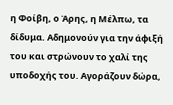η Φοίβη, ο Άρης, η Μέλπω, τα δίδυμα. Αδημονούν για την άφιξή του και στρώνουν το χαλί της υποδοχής του. Αγοράζουν δώρα,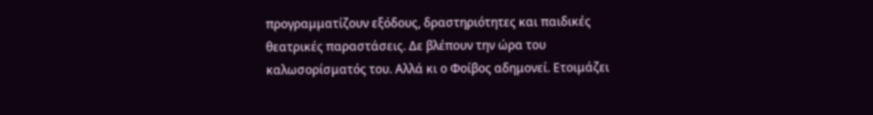προγραμματίζουν εξόδους, δραστηριότητες και παιδικές θεατρικές παραστάσεις. Δε βλέπουν την ώρα του καλωσορίσματός του. Αλλά κι ο Φοίβος αδημονεί. Ετοιμάζει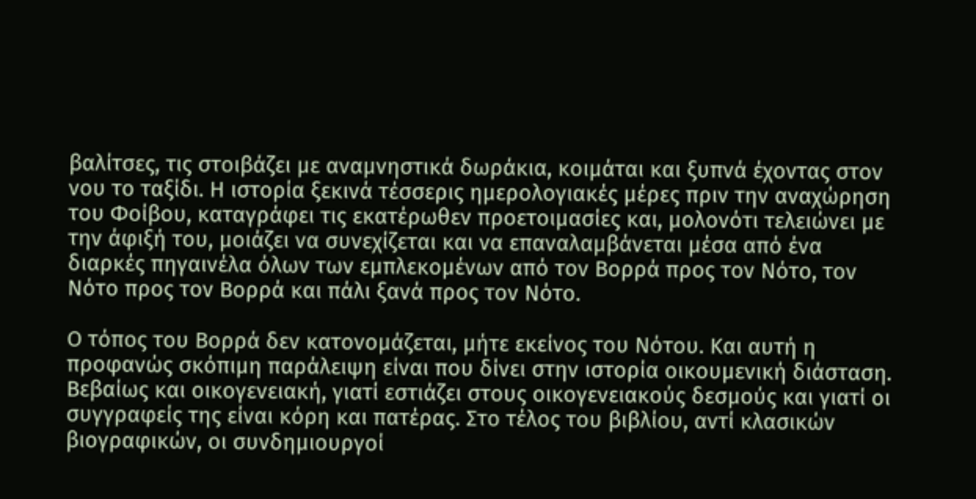βαλίτσες, τις στοιβάζει με αναμνηστικά δωράκια, κοιμάται και ξυπνά έχοντας στον νου το ταξίδι. Η ιστορία ξεκινά τέσσερις ημερολογιακές μέρες πριν την αναχώρηση του Φοίβου, καταγράφει τις εκατέρωθεν προετοιμασίες και, μολονότι τελειώνει με την άφιξή του, μοιάζει να συνεχίζεται και να επαναλαμβάνεται μέσα από ένα διαρκές πηγαινέλα όλων των εμπλεκομένων από τον Βορρά προς τον Νότο, τον Νότο προς τον Βορρά και πάλι ξανά προς τον Νότο.

Ο τόπος του Βορρά δεν κατονομάζεται, μήτε εκείνος του Νότου. Και αυτή η προφανώς σκόπιμη παράλειψη είναι που δίνει στην ιστορία οικουμενική διάσταση. Βεβαίως και οικογενειακή, γιατί εστιάζει στους οικογενειακούς δεσμούς και γιατί οι συγγραφείς της είναι κόρη και πατέρας. Στο τέλος του βιβλίου, αντί κλασικών βιογραφικών, οι συνδημιουργοί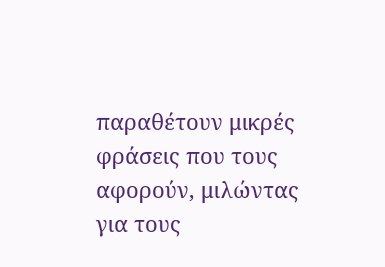παραθέτουν μικρές φράσεις που τους αφορούν, μιλώντας για τους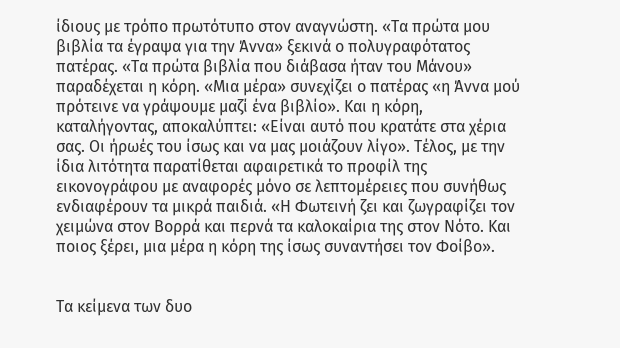ίδιους με τρόπο πρωτότυπο στον αναγνώστη. «Τα πρώτα μου βιβλία τα έγραψα για την Άννα» ξεκινά ο πολυγραφότατος πατέρας. «Τα πρώτα βιβλία που διάβασα ήταν του Μάνου» παραδέχεται η κόρη. «Μια μέρα» συνεχίζει ο πατέρας «η Άννα μού πρότεινε να γράψουμε μαζί ένα βιβλίο». Και η κόρη, καταλήγοντας, αποκαλύπτει: «Είναι αυτό που κρατάτε στα χέρια σας. Οι ήρωές του ίσως και να μας μοιάζουν λίγο». Τέλος, με την ίδια λιτότητα παρατίθεται αφαιρετικά το προφίλ της εικονογράφου με αναφορές μόνο σε λεπτομέρειες που συνήθως ενδιαφέρουν τα μικρά παιδιά. «Η Φωτεινή ζει και ζωγραφίζει τον χειμώνα στον Βορρά και περνά τα καλοκαίρια της στον Νότο. Και ποιος ξέρει, μια μέρα η κόρη της ίσως συναντήσει τον Φοίβο».


Τα κείμενα των δυο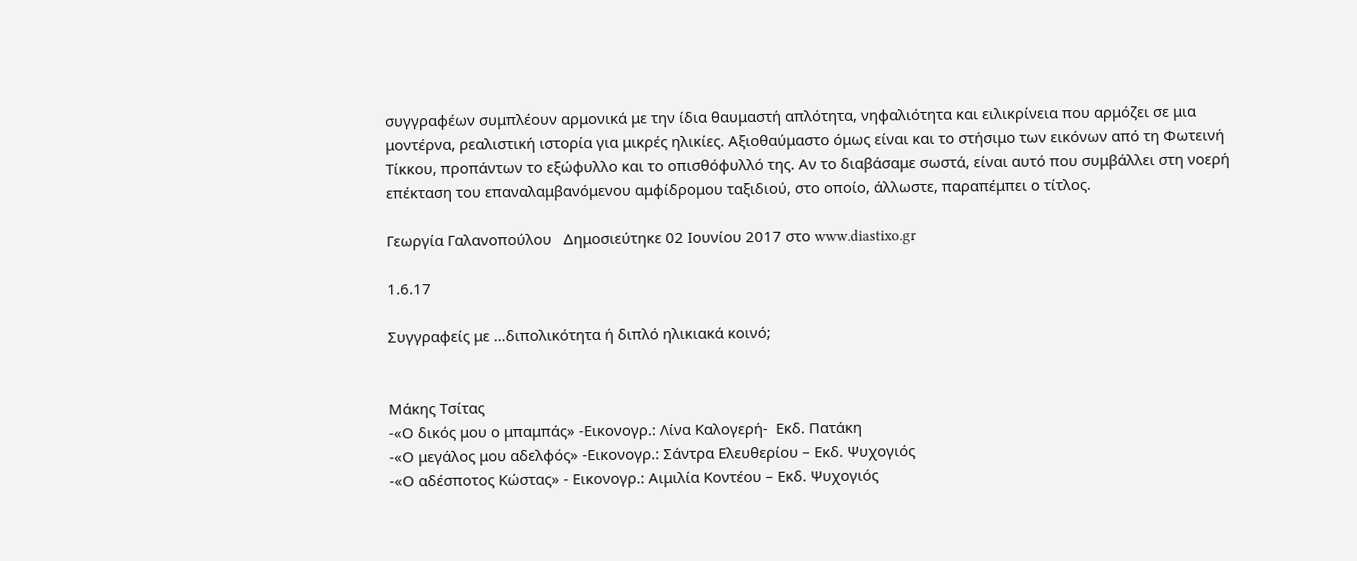συγγραφέων συμπλέουν αρμονικά με την ίδια θαυμαστή απλότητα, νηφαλιότητα και ειλικρίνεια που αρμόζει σε μια μοντέρνα, ρεαλιστική ιστορία για μικρές ηλικίες. Αξιοθαύμαστο όμως είναι και το στήσιμο των εικόνων από τη Φωτεινή Τίκκου, προπάντων το εξώφυλλο και το οπισθόφυλλό της. Αν το διαβάσαμε σωστά, είναι αυτό που συμβάλλει στη νοερή επέκταση του επαναλαμβανόμενου αμφίδρομου ταξιδιού, στο οποίο, άλλωστε, παραπέμπει ο τίτλος.

Γεωργία Γαλανοπούλου   Δημοσιεύτηκε 02 Ιουνίου 2017 στο www.diastixo.gr

1.6.17

Συγγραφείς με …διπολικότητα ή διπλό ηλικιακά κοινό;


Μάκης Τσίτας
-«Ο δικός μου ο μπαμπάς» -Εικονογρ.: Λίνα Καλογερή-  Εκδ. Πατάκη
-«Ο μεγάλος μου αδελφός» -Εικονογρ.: Σάντρα Ελευθερίου – Εκδ. Ψυχογιός
-«Ο αδέσποτος Κώστας» - Εικονογρ.: Αιμιλία Κοντέου – Εκδ. Ψυχογιός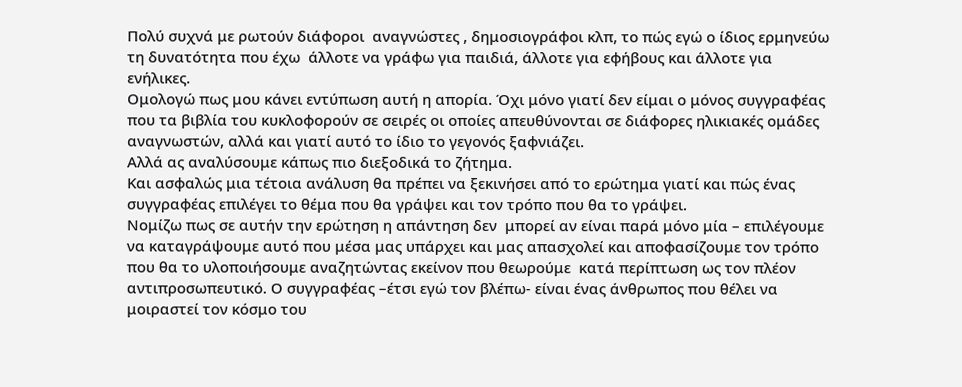Πολύ συχνά με ρωτούν διάφοροι  αναγνώστες , δημοσιογράφοι κλπ, το πώς εγώ ο ίδιος ερμηνεύω τη δυνατότητα που έχω  άλλοτε να γράφω για παιδιά, άλλοτε για εφήβους και άλλοτε για ενήλικες.
Ομολογώ πως μου κάνει εντύπωση αυτή η απορία. Όχι μόνο γιατί δεν είμαι ο μόνος συγγραφέας  που τα βιβλία του κυκλοφορούν σε σειρές οι οποίες απευθύνονται σε διάφορες ηλικιακές ομάδες αναγνωστών, αλλά και γιατί αυτό το ίδιο το γεγονός ξαφνιάζει.
Αλλά ας αναλύσουμε κάπως πιο διεξοδικά το ζήτημα.
Και ασφαλώς μια τέτοια ανάλυση θα πρέπει να ξεκινήσει από το ερώτημα γιατί και πώς ένας συγγραφέας επιλέγει το θέμα που θα γράψει και τον τρόπο που θα το γράψει.
Νομίζω πως σε αυτήν την ερώτηση η απάντηση δεν  μπορεί αν είναι παρά μόνο μία – επιλέγουμε να καταγράψουμε αυτό που μέσα μας υπάρχει και μας απασχολεί και αποφασίζουμε τον τρόπο που θα το υλοποιήσουμε αναζητώντας εκείνον που θεωρούμε  κατά περίπτωση ως τον πλέον αντιπροσωπευτικό. Ο συγγραφέας –έτσι εγώ τον βλέπω- είναι ένας άνθρωπος που θέλει να μοιραστεί τον κόσμο του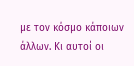με τον κόσμο κάποιων άλλων. Κι αυτοί οι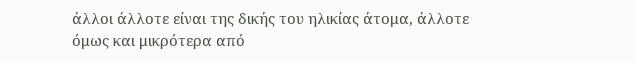άλλοι άλλοτε είναι της δικής του ηλικίας άτομα, άλλοτε όμως και μικρότερα από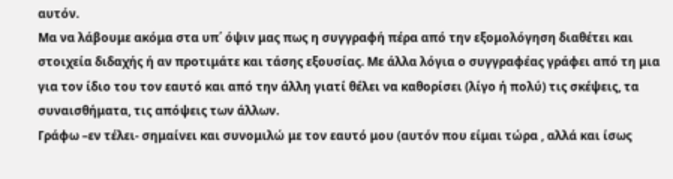αυτόν.
Μα να λάβουμε ακόμα στα υπ΄ όψιν μας πως η συγγραφή πέρα από την εξομολόγηση διαθέτει και στοιχεία διδαχής ή αν προτιμάτε και τάσης εξουσίας. Με άλλα λόγια ο συγγραφέας γράφει από τη μια για τον ίδιο του τον εαυτό και από την άλλη γιατί θέλει να καθορίσει (λίγο ή πολύ) τις σκέψεις, τα συναισθήματα, τις απόψεις των άλλων.
Γράφω –εν τέλει- σημαίνει και συνομιλώ με τον εαυτό μου (αυτόν που είμαι τώρα , αλλά και ίσως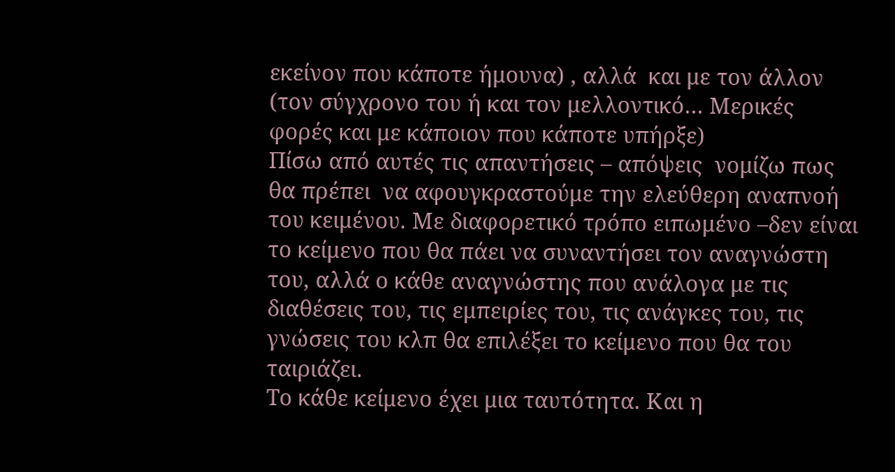εκείνον που κάποτε ήμουνα) , αλλά  και με τον άλλον (τον σύγχρονο του ή και τον μελλοντικό… Μερικές φορές και με κάποιον που κάποτε υπήρξε)
Πίσω από αυτές τις απαντήσεις – απόψεις  νομίζω πως θα πρέπει  να αφουγκραστούμε την ελεύθερη αναπνοή του κειμένου. Με διαφορετικό τρόπο ειπωμένο –δεν είναι το κείμενο που θα πάει να συναντήσει τον αναγνώστη του, αλλά ο κάθε αναγνώστης που ανάλογα με τις διαθέσεις του, τις εμπειρίες του, τις ανάγκες του, τις γνώσεις του κλπ θα επιλέξει το κείμενο που θα του ταιριάζει.
Το κάθε κείμενο έχει μια ταυτότητα. Και η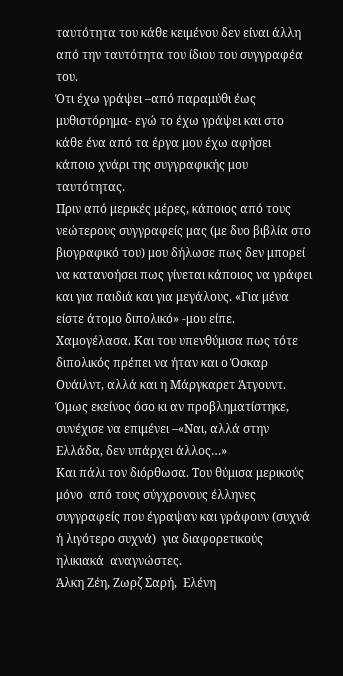ταυτότητα του κάθε κειμένου δεν είναι άλλη από την ταυτότητα του ίδιου του συγγραφέα του.
Ότι έχω γράψει –από παραμύθι έως μυθιστόρημα- εγώ το έχω γράψει και στο κάθε ένα από τα έργα μου έχω αφήσει κάποιο χνάρι της συγγραφικής μου ταυτότητας.
Πριν από μερικές μέρες, κάποιος από τους νεώτερους συγγραφείς μας (με δυο βιβλία στο βιογραφικό του) μου δήλωσε πως δεν μπορεί να κατανοήσει πως γίνεται κάποιος να γράφει και για παιδιά και για μεγάλους. «Για μένα είστε άτομο διπολικό» -μου είπε.
Χαμογέλασα. Και του υπενθύμισα πως τότε διπολικός πρέπει να ήταν και ο Όσκαρ Ουάιλντ, αλλά και η Μάργκαρετ Άτγουντ. Όμως εκείνος όσο κι αν προβληματίστηκε, συνέχισε να επιμένει –«Ναι, αλλά στην Ελλάδα, δεν υπάρχει άλλος…»
Και πάλι τον διόρθωσα. Του θύμισα μερικούς μόνο  από τους σύγχρονους έλληνες συγγραφείς που έγραψαν και γράφουν (συχνά ή λιγότερο συχνά)  για διαφορετικούς ηλικιακά  αναγνώστες.
Άλκη Ζέη, Ζωρζ Σαρή,  Ελένη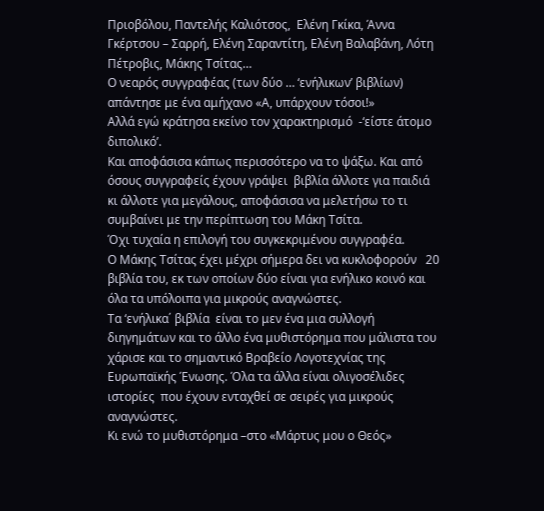Πριοβόλου, Παντελής Καλιότσος,  Ελένη Γκίκα, Άννα Γκέρτσου – Σαρρή, Ελένη Σαραντίτη, Ελένη Βαλαβάνη, Λότη Πέτροβις, Μάκης Τσίτας…
Ο νεαρός συγγραφέας (των δύο … ‘ενήλικων’ βιβλίων) απάντησε με ένα αμήχανο «Α, υπάρχουν τόσοι!»
Αλλά εγώ κράτησα εκείνο τον χαρακτηρισμό  -‘είστε άτομο διπολικό’.
Και αποφάσισα κάπως περισσότερο να το ψάξω. Και από όσους συγγραφείς έχουν γράψει  βιβλία άλλοτε για παιδιά κι άλλοτε για μεγάλους, αποφάσισα να μελετήσω το τι συμβαίνει με την περίπτωση του Μάκη Τσίτα.
Όχι τυχαία η επιλογή του συγκεκριμένου συγγραφέα.
Ο Μάκης Τσίτας έχει μέχρι σήμερα δει να κυκλοφορούν   20 βιβλία του, εκ των οποίων δύο είναι για ενήλικο κοινό και όλα τα υπόλοιπα για μικρούς αναγνώστες.
Τα ‘ενήλικα΄ βιβλία  είναι το μεν ένα μια συλλογή διηγημάτων και το άλλο ένα μυθιστόρημα που μάλιστα του χάρισε και το σημαντικό Βραβείο Λογοτεχνίας της Ευρωπαϊκής Ένωσης. Όλα τα άλλα είναι ολιγοσέλιδες ιστορίες  που έχουν ενταχθεί σε σειρές για μικρούς αναγνώστες.
Κι ενώ το μυθιστόρημα –στο «Μάρτυς μου ο Θεός»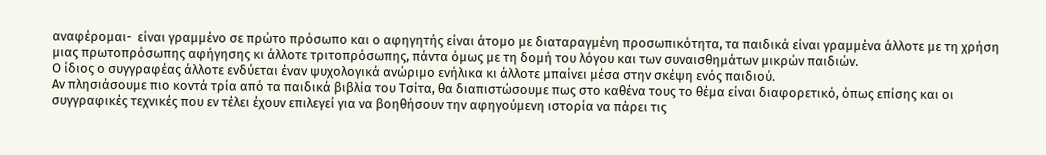αναφέρομαι-  είναι γραμμένο σε πρώτο πρόσωπο και ο αφηγητής είναι άτομο με διαταραγμένη προσωπικότητα, τα παιδικά είναι γραμμένα άλλοτε με τη χρήση μιας πρωτοπρόσωπης αφήγησης κι άλλοτε τριτοπρόσωπης, πάντα όμως με τη δομή του λόγου και των συναισθημάτων μικρών παιδιών.
Ο ίδιος ο συγγραφέας άλλοτε ενδύεται έναν ψυχολογικά ανώριμο ενήλικα κι άλλοτε μπαίνει μέσα στην σκέψη ενός παιδιού.
Αν πλησιάσουμε πιο κοντά τρία από τα παιδικά βιβλία του Τσίτα, θα διαπιστώσουμε πως στο καθένα τους το θέμα είναι διαφορετικό, όπως επίσης και οι συγγραφικές τεχνικές που εν τέλει έχουν επιλεγεί για να βοηθήσουν την αφηγούμενη ιστορία να πάρει τις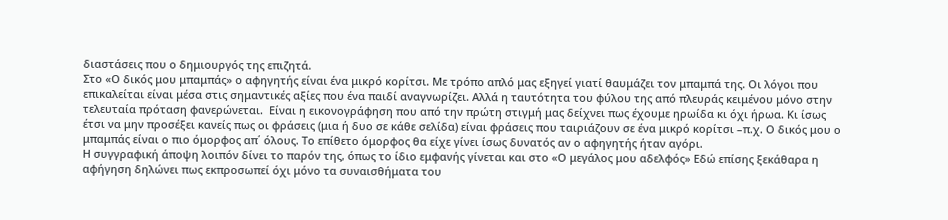διαστάσεις που ο δημιουργός της επιζητά.
Στο «Ο δικός μου μπαμπάς» ο αφηγητής είναι ένα μικρό κορίτσι. Με τρόπο απλό μας εξηγεί γιατί θαυμάζει τον μπαμπά της. Οι λόγοι που επικαλείται είναι μέσα στις σημαντικές αξίες που ένα παιδί αναγνωρίζει. Αλλά η ταυτότητα του φύλου της από πλευράς κειμένου μόνο στην τελευταία πρόταση φανερώνεται.  Είναι η εικονογράφηση που από την πρώτη στιγμή μας δείχνει πως έχουμε ηρωίδα κι όχι ήρωα. Κι ίσως έτσι να μην προσέξει κανείς πως οι φράσεις (μια ή δυο σε κάθε σελίδα) είναι φράσεις που ταιριάζουν σε ένα μικρό κορίτσι –π.χ. Ο δικός μου ο μπαμπάς είναι ο πιο όμορφος απ΄ όλους. Το επίθετο όμορφος θα είχε γίνει ίσως δυνατός αν ο αφηγητής ήταν αγόρι.
Η συγγραφική άποψη λοιπόν δίνει το παρόν της, όπως το ίδιο εμφανής γίνεται και στο «Ο μεγάλος μου αδελφός» Εδώ επίσης ξεκάθαρα η αφήγηση δηλώνει πως εκπροσωπεί όχι μόνο τα συναισθήματα του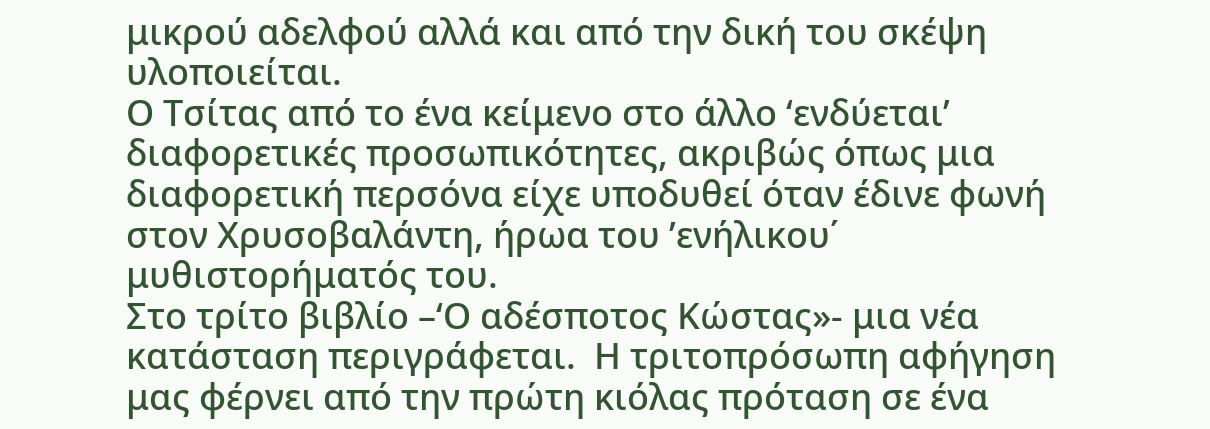μικρού αδελφού αλλά και από την δική του σκέψη υλοποιείται.
Ο Τσίτας από το ένα κείμενο στο άλλο ‘ενδύεται’ διαφορετικές προσωπικότητες, ακριβώς όπως μια διαφορετική περσόνα είχε υποδυθεί όταν έδινε φωνή στον Χρυσοβαλάντη, ήρωα του ’ενήλικου΄  μυθιστορήματός του.
Στο τρίτο βιβλίο –‘Ο αδέσποτος Κώστας»- μια νέα κατάσταση περιγράφεται.  Η τριτοπρόσωπη αφήγηση μας φέρνει από την πρώτη κιόλας πρόταση σε ένα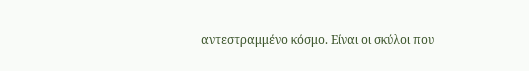αντεστραμμένο κόσμο. Είναι οι σκύλοι που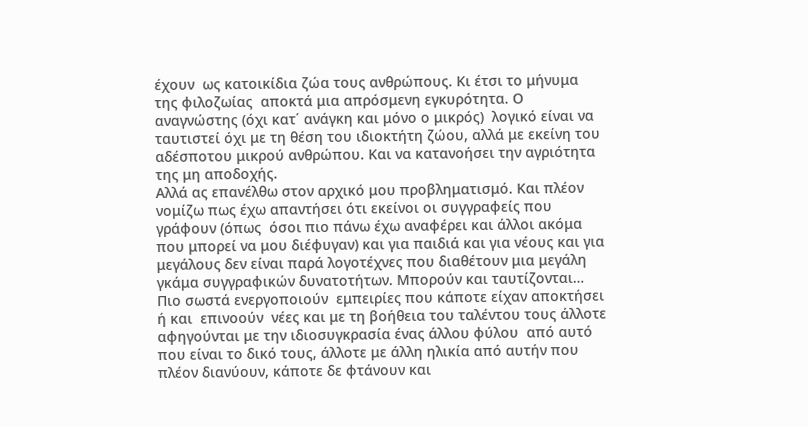έχουν  ως κατοικίδια ζώα τους ανθρώπους. Κι έτσι το μήνυμα της φιλοζωίας  αποκτά μια απρόσμενη εγκυρότητα. Ο αναγνώστης (όχι κατ΄ ανάγκη και μόνο ο μικρός)  λογικό είναι να ταυτιστεί όχι με τη θέση του ιδιοκτήτη ζώου, αλλά με εκείνη του αδέσποτου μικρού ανθρώπου. Και να κατανοήσει την αγριότητα της μη αποδοχής.
Αλλά ας επανέλθω στον αρχικό μου προβληματισμό. Και πλέον νομίζω πως έχω απαντήσει ότι εκείνοι οι συγγραφείς που γράφουν (όπως  όσοι πιο πάνω έχω αναφέρει και άλλοι ακόμα που μπορεί να μου διέφυγαν) και για παιδιά και για νέους και για μεγάλους δεν είναι παρά λογοτέχνες που διαθέτουν μια μεγάλη γκάμα συγγραφικών δυνατοτήτων. Μπορούν και ταυτίζονται… Πιο σωστά ενεργοποιούν  εμπειρίες που κάποτε είχαν αποκτήσει ή και  επινοούν  νέες και με τη βοήθεια του ταλέντου τους άλλοτε αφηγούνται με την ιδιοσυγκρασία ένας άλλου φύλου  από αυτό που είναι το δικό τους, άλλοτε με άλλη ηλικία από αυτήν που πλέον διανύουν, κάποτε δε φτάνουν και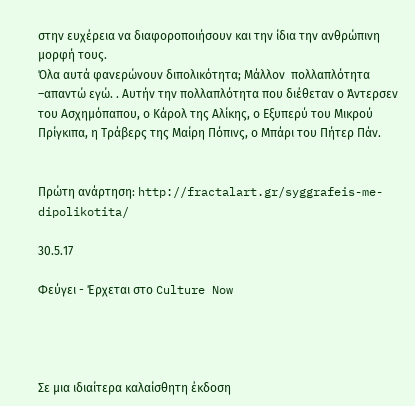στην ευχέρεια να διαφοροποιήσουν και την ίδια την ανθρώπινη μορφή τους.
Όλα αυτά φανερώνουν διπολικότητα; Μάλλον  πολλαπλότητα –απαντώ εγώ. . Αυτήν την πολλαπλότητα που διέθεταν ο Άντερσεν του Ασχημόπαπου, ο Κάρολ της Αλίκης, ο Εξυπερύ του Μικρού Πρίγκιπα, η Τράβερς της Μαίρη Πόπινς, ο Μπάρι του Πήτερ Πάν.


Πρώτη ανάρτηση: http://fractalart.gr/syggrafeis-me-dipolikotita/

30.5.17

Φεύγει - Έρχεται στο Culture Now




Σε μια ιδιαίτερα καλαίσθητη έκδοση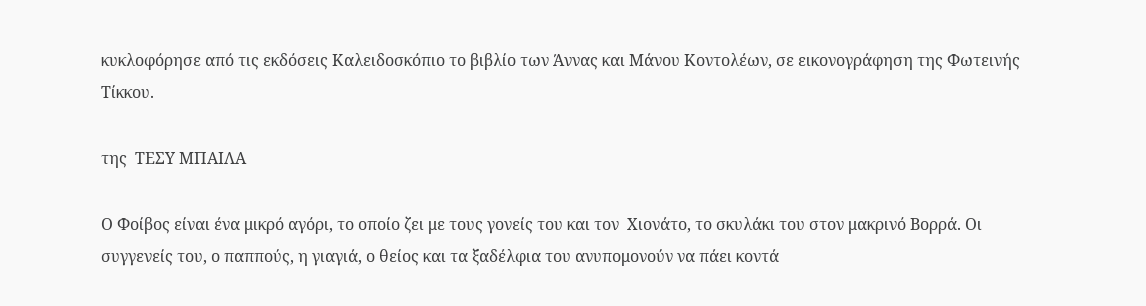κυκλοφόρησε από τις εκδόσεις Καλειδοσκόπιο το βιβλίο των Άννας και Μάνου Κοντολέων, σε εικονογράφηση της Φωτεινής Τίκκου.

της  ΤΕΣΥ ΜΠΑΙΛΑ

Ο Φοίβος είναι ένα μικρό αγόρι, το οποίο ζει με τους γονείς του και τον  Χιονάτο, το σκυλάκι του στον μακρινό Βορρά. Οι συγγενείς του, ο παππούς, η γιαγιά, ο θείος και τα ξαδέλφια του ανυπομονούν να πάει κοντά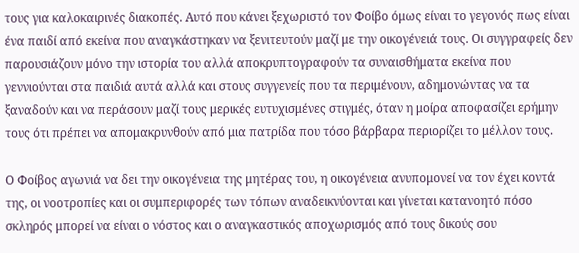τους για καλοκαιρινές διακοπές. Αυτό που κάνει ξεχωριστό τον Φοίβο όμως είναι το γεγονός πως είναι ένα παιδί από εκείνα που αναγκάστηκαν να ξενιτευτούν μαζί με την οικογένειά τους. Οι συγγραφείς δεν παρουσιάζουν μόνο την ιστορία του αλλά αποκρυπτογραφούν τα συναισθήματα εκείνα που γεννιούνται στα παιδιά αυτά αλλά και στους συγγενείς που τα περιμένουν, αδημονώντας να τα ξαναδούν και να περάσουν μαζί τους μερικές ευτυχισμένες στιγμές, όταν η μοίρα αποφασίζει ερήμην τους ότι πρέπει να απομακρυνθούν από μια πατρίδα που τόσο βάρβαρα περιορίζει το μέλλον τους.

Ο Φοίβος αγωνιά να δει την οικογένεια της μητέρας του, η οικογένεια ανυπομονεί να τον έχει κοντά της, οι νοοτροπίες και οι συμπεριφορές των τόπων αναδεικνύονται και γίνεται κατανοητό πόσο σκληρός μπορεί να είναι ο νόστος και ο αναγκαστικός αποχωρισμός από τους δικούς σου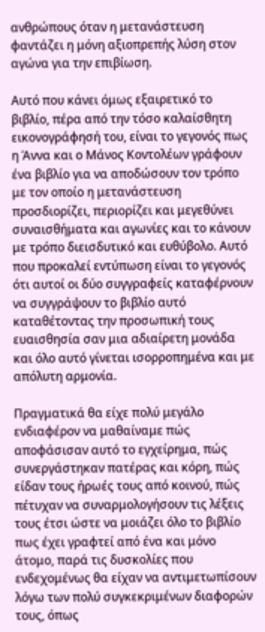ανθρώπους όταν η μετανάστευση φαντάζει η μόνη αξιοπρεπής λύση στον αγώνα για την επιβίωση.

Αυτό που κάνει όμως εξαιρετικό το βιβλίο, πέρα από την τόσο καλαίσθητη εικονογράφησή του, είναι το γεγονός πως η Άννα και ο Μάνος Κοντολέων γράφουν ένα βιβλίο για να αποδώσουν τον τρόπο με τον οποίο η μετανάστευση προσδιορίζει, περιορίζει και μεγεθύνει συναισθήματα και αγωνίες και το κάνουν με τρόπο διεισδυτικό και ευθύβολο. Αυτό που προκαλεί εντύπωση είναι το γεγονός ότι αυτοί οι δύο συγγραφείς καταφέρνουν να συγγράψουν το βιβλίο αυτό καταθέτοντας την προσωπική τους ευαισθησία σαν μια αδιαίρετη μονάδα και όλο αυτό γίνεται ισορροπημένα και με απόλυτη αρμονία.

Πραγματικά θα είχε πολύ μεγάλο ενδιαφέρον να μαθαίναμε πώς αποφάσισαν αυτό το εγχείρημα, πώς συνεργάστηκαν πατέρας και κόρη, πώς είδαν τους ήρωές τους από κοινού, πώς πέτυχαν να συναρμολογήσουν τις λέξεις τους έτσι ώστε να μοιάζει όλο το βιβλίο πως έχει γραφτεί από ένα και μόνο άτομο, παρά τις δυσκολίες που ενδεχομένως θα είχαν να αντιμετωπίσουν λόγω των πολύ συγκεκριμένων διαφορών τους, όπως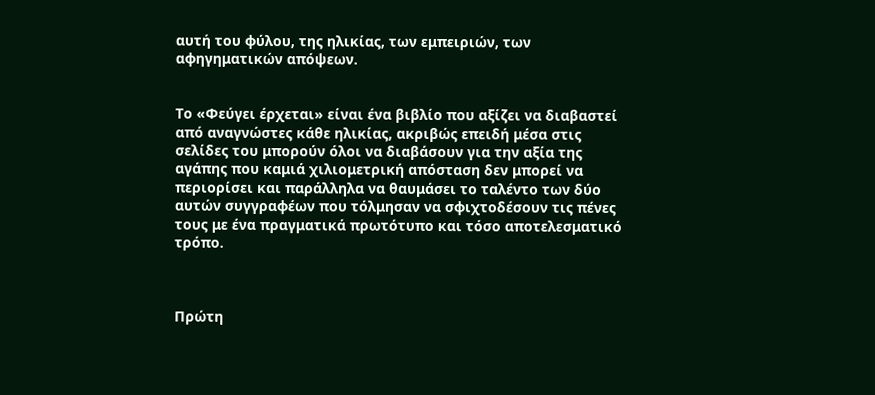αυτή του φύλου, της ηλικίας, των εμπειριών, των αφηγηματικών απόψεων.


Το «Φεύγει έρχεται» είναι ένα βιβλίο που αξίζει να διαβαστεί από αναγνώστες κάθε ηλικίας, ακριβώς επειδή μέσα στις σελίδες του μπορούν όλοι να διαβάσουν για την αξία της αγάπης που καμιά χιλιομετρική απόσταση δεν μπορεί να περιορίσει και παράλληλα να θαυμάσει το ταλέντο των δύο αυτών συγγραφέων που τόλμησαν να σφιχτοδέσουν τις πένες τους με ένα πραγματικά πρωτότυπο και τόσο αποτελεσματικό τρόπο.



Πρώτη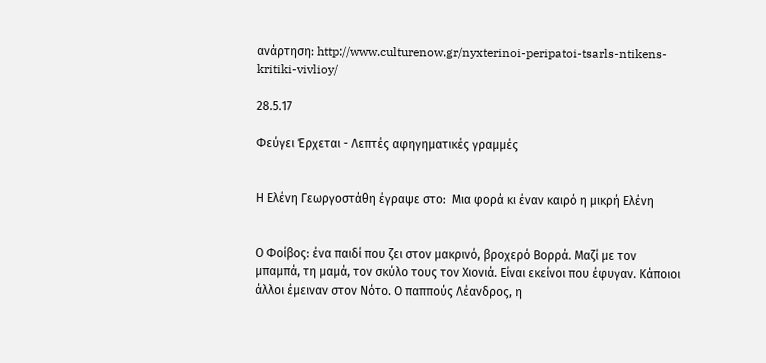ανάρτηση: http://www.culturenow.gr/nyxterinoi-peripatoi-tsarls-ntikens-kritiki-vivlioy/

28.5.17

Φεύγει Έρχεται - Λεπτές αφηγηματικές γραμμές


Η Ελένη Γεωργοστάθη έγραψε στο:  Μια φορά κι έναν καιρό η μικρή Ελένη


Ο Φοίβος: ένα παιδί που ζει στον μακρινό, βροχερό Βορρά. Μαζί με τον μπαμπά, τη μαμά, τον σκύλο τους τον Χιονιά. Είναι εκείνοι που έφυγαν. Κάποιοι άλλοι έμειναν στον Νότο. Ο παππούς Λέανδρος, η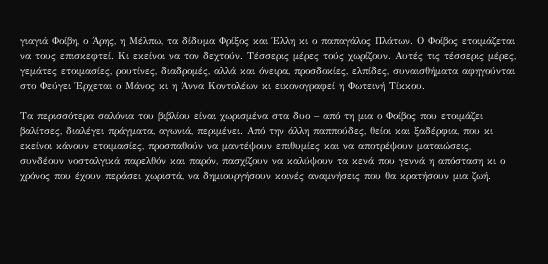γιαγιά Φοίβη, ο Άρης, η Μέλπω, τα δίδυμα Φρίξος και Έλλη κι ο παπαγάλος Πλάτων. Ο Φοίβος ετοιμάζεται να τους επισκεφτεί. Κι εκείνοι να τον δεχτούν. Τέσσερις μέρες τούς χωρίζουν. Αυτές τις τέσσερις μέρες, γεμάτες ετοιμασίες, ρουτίνες, διαδρομές, αλλά και όνειρα, προσδοκίες, ελπίδες, συναισθήματα αφηγούνται στο Φεύγει Έρχεται ο Μάνος κι η Άννα Κοντολέων κι εικονογραφεί η Φωτεινή Τίκκου.

Τα περισσότερα σαλόνια του βιβλίου είναι χωρισμένα στα δυο – από τη μια ο Φοίβος που ετοιμάζει βαλίτσες, διαλέγει πράγματα, αγωνιά, περιμένει. Από την άλλη παππούδες, θείοι και ξαδέρφια, που κι εκείνοι κάνουν ετοιμασίες, προσπαθούν να μαντέψουν επιθυμίες και να αποτρέψουν ματαιώσεις, συνδέουν νοσταλγικά παρελθόν και παρόν, πασχίζουν να καλύψουν τα κενά που γεννά η απόσταση κι ο χρόνος που έχουν περάσει χωριστά, να δημιουργήσουν κοινές αναμνήσεις που θα κρατήσουν μια ζωή.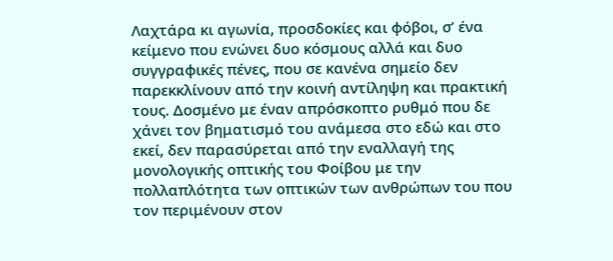Λαχτάρα κι αγωνία, προσδοκίες και φόβοι, σ’ ένα κείμενο που ενώνει δυο κόσμους αλλά και δυο συγγραφικές πένες, που σε κανένα σημείο δεν παρεκκλίνουν από την κοινή αντίληψη και πρακτική τους. Δοσμένο με έναν απρόσκοπτο ρυθμό που δε χάνει τον βηματισμό του ανάμεσα στο εδώ και στο εκεί, δεν παρασύρεται από την εναλλαγή της μονολογικής οπτικής του Φοίβου με την πολλαπλότητα των οπτικών των ανθρώπων του που τον περιμένουν στον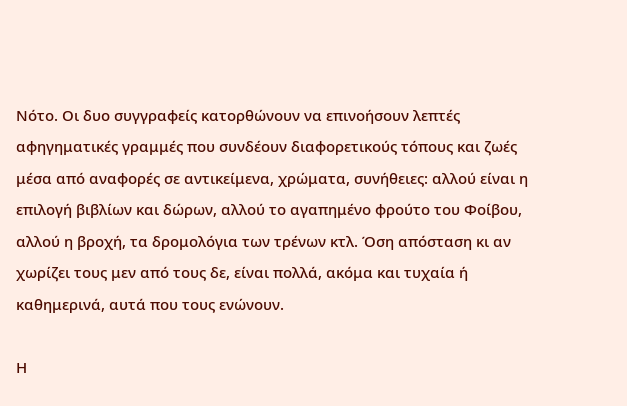Νότο. Οι δυο συγγραφείς κατορθώνουν να επινοήσουν λεπτές αφηγηματικές γραμμές που συνδέουν διαφορετικούς τόπους και ζωές μέσα από αναφορές σε αντικείμενα, χρώματα, συνήθειες: αλλού είναι η επιλογή βιβλίων και δώρων, αλλού το αγαπημένο φρούτο του Φοίβου, αλλού η βροχή, τα δρομολόγια των τρένων κτλ. Όση απόσταση κι αν χωρίζει τους μεν από τους δε, είναι πολλά, ακόμα και τυχαία ή καθημερινά, αυτά που τους ενώνουν.

Η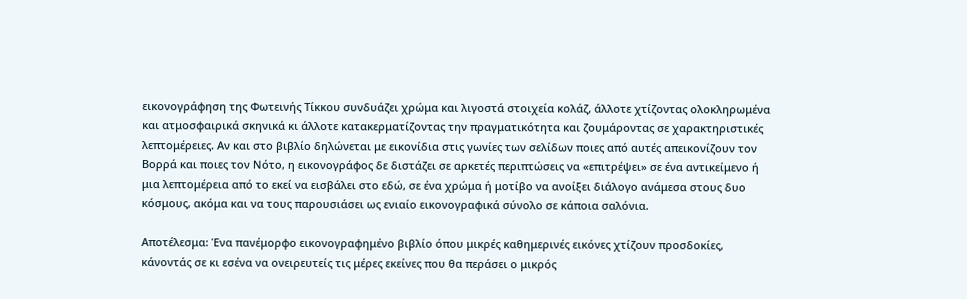εικονογράφηση της Φωτεινής Τίκκου συνδυάζει χρώμα και λιγοστά στοιχεία κολάζ, άλλοτε χτίζοντας ολοκληρωμένα και ατμοσφαιρικά σκηνικά κι άλλοτε κατακερματίζοντας την πραγματικότητα και ζουμάροντας σε χαρακτηριστικές λεπτομέρειες. Αν και στο βιβλίο δηλώνεται με εικονίδια στις γωνίες των σελίδων ποιες από αυτές απεικονίζουν τον Βορρά και ποιες τον Νότο, η εικονογράφος δε διστάζει σε αρκετές περιπτώσεις να «επιτρέψει» σε ένα αντικείμενο ή μια λεπτομέρεια από το εκεί να εισβάλει στο εδώ, σε ένα χρώμα ή μοτίβο να ανοίξει διάλογο ανάμεσα στους δυο κόσμους, ακόμα και να τους παρουσιάσει ως ενιαίο εικονογραφικά σύνολο σε κάποια σαλόνια.

Αποτέλεσμα: Ένα πανέμορφο εικονογραφημένο βιβλίο όπου μικρές καθημερινές εικόνες χτίζουν προσδοκίες, κάνοντάς σε κι εσένα να ονειρευτείς τις μέρες εκείνες που θα περάσει ο μικρός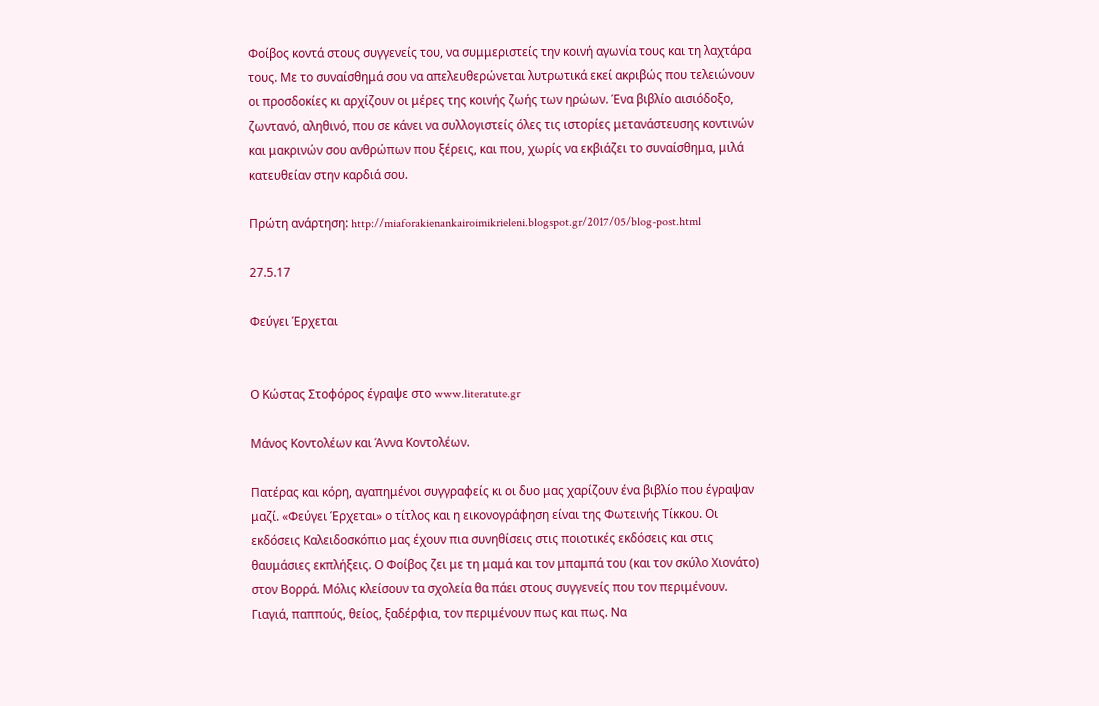Φοίβος κοντά στους συγγενείς του, να συμμεριστείς την κοινή αγωνία τους και τη λαχτάρα τους. Με το συναίσθημά σου να απελευθερώνεται λυτρωτικά εκεί ακριβώς που τελειώνουν οι προσδοκίες κι αρχίζουν οι μέρες της κοινής ζωής των ηρώων. Ένα βιβλίο αισιόδοξο, ζωντανό, αληθινό, που σε κάνει να συλλογιστείς όλες τις ιστορίες μετανάστευσης κοντινών και μακρινών σου ανθρώπων που ξέρεις, και που, χωρίς να εκβιάζει το συναίσθημα, μιλά κατευθείαν στην καρδιά σου.

Πρώτη ανάρτηση: http://miaforakienankairoimikrieleni.blogspot.gr/2017/05/blog-post.html

27.5.17

Φεύγει Έρχεται


Ο Κώστας Στοφόρος έγραψε στο www.literatute.gr

Μάνος Κοντολέων και Άννα Κοντολέων.

Πατέρας και κόρη, αγαπημένοι συγγραφείς κι οι δυο μας χαρίζουν ένα βιβλίο που έγραψαν μαζί. «Φεύγει Έρχεται» ο τίτλος και η εικονογράφηση είναι της Φωτεινής Τίκκου. Οι εκδόσεις Καλειδοσκόπιο μας έχουν πια συνηθίσεις στις ποιοτικές εκδόσεις και στις θαυμάσιες εκπλήξεις. Ο Φοίβος ζει με τη μαμά και τον μπαμπά του (και τον σκύλο Χιονάτο) στον Βορρά. Μόλις κλείσουν τα σχολεία θα πάει στους συγγενείς που τον περιμένουν. Γιαγιά, παππούς, θείος, ξαδέρφια, τον περιμένουν πως και πως. Να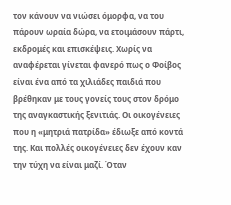τον κάνουν να νιώσει όμορφα, να του πάρουν ωραία δώρα, να ετοιμάσουν πάρτι, εκδρομές και επισκέψεις. Χωρίς να αναφέρεται γίνεται φανερό πως ο Φοίβος είναι ένα από τα χιλιάδες παιδιά που βρέθηκαν με τους γονείς τους στον δρόμο της αναγκαστικής ξενιτιάς. Οι οικογένειες που η «μητριά πατρίδα» έδιωξε από κοντά της. Και πολλές οικογένειες δεν έχουν καν την τύχη να είναι μαζί. Όταν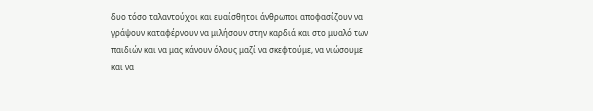δυο τόσο ταλαντούχοι και ευαίσθητοι άνθρωποι αποφασίζουν να γράψουν καταφέρνουν να μιλήσουν στην καρδιά και στο μυαλό των παιδιών και να μας κάνουν όλους μαζί να σκεφτούμε, να νιώσουμε και να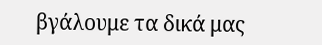βγάλουμε τα δικά μας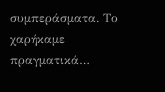συμπεράσματα. Το χαρήκαμε πραγματικά…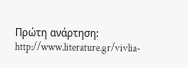Πρώτη ανάρτηση: http://www.literature.gr/vivlia-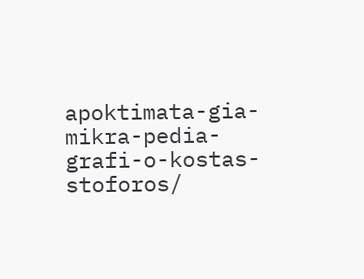apoktimata-gia-mikra-pedia-grafi-o-kostas-stoforos/